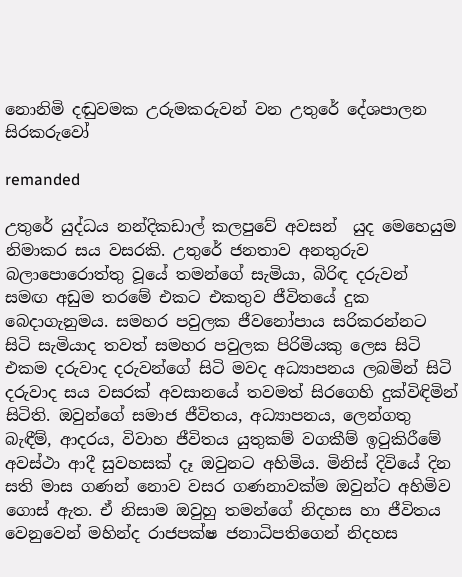නොනිමි දඬුවමක උරුමකරුවන් වන උතුරේ දේශපාලන සිරකරුවෝ

remanded

උතුරේ යුද්ධය නන්දිකඩාල් කලපුවේ අවසන්  යුද මෙහෙයුම නිමාකර සය වසරකි. උතුරේ ජනතාව අනතුරුව බලාපොරොත්තු වූයේ තමන්ගේ සැමියා, බිරිඳ දරුවන් සමඟ අඩුම තරමේ එකට එකතුව ජීවිතයේ දුක බෙදාගැනුමය. සමහර පවුලක ජීවනෝපාය සරිකරන්නට සිටි සැමියාද තවත් සමහර පවුලක පිරිමියකු ලෙස සිටි එකම දරුවාද දරුවන්ගේ සිටි මවද අධ්‍යාපනය ලබමින් සිටි දරුවාද සය වසරක් අවසානයේ තවමත් සිරගෙහි දුක්විඳිමින් සිටිති. ඔවුන්ගේ සමාජ ජීවිතය, අධ්‍යාපනය, ලෙන්ගතු බැඳීම්, ආදරය, විවාහ ජීවිතය යුතුකම් වගකීම් ඉටුකිරීමේ අවස්ථා ආදී සුවහසක් දෑ ඔවුනට අහිමිය. මිනිස් දිවියේ දින සති මාස ගණන් නොව වසර ගණනාවක්ම ඔවුන්ට අහිමිව ගොස් ඇත. ඒ නිසාම ඔවුහු තමන්ගේ නිදහස හා ජීවිතය වෙනුවෙන් මහින්ද රාජපක්ෂ ජනාධිපතිගෙන් නිදහස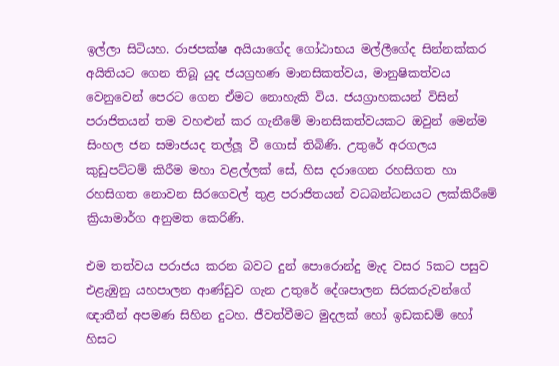ඉල්ලා සිටියහ. රාජපක්ෂ අයියාගේද ගෝඨාභය මල්ලීගේද සින්නක්කර අයිතියට ගෙන තිබූ යුද ජයග්‍රහණ මානසිකත්වය, මානුෂිකත්වය වෙනුවෙන් පෙරට ගෙන ඒමට නොහැකි විය. ජයග්‍රාහකයන් විසින් පරාජිතයන් තම වහළුන් කර ගැනීමේ මානසිකත්වයකට ඔවුන් මෙන්ම සිංහල ජන සමාජයද තල්ලූ වී ගොස් තිබිණි. උතුරේ අරගලය කුඩුපට්ටම් කිරීම මහා වළල්ලක් සේ, හිස දරාගෙන රහසිගත හා රහසිගත නොවන සිරගෙවල් තුළ පරාජිතයන් වධබන්ධනයට ලක්කිරීමේ ක්‍රියාමාර්ග අනුමත කෙරිණි.

එම තත්වය පරාජය කරන බවට දුන් පොරොන්දු මැද වසර 5කට පසුව එළැඹුනු යහපාලන ආණ්ඩුව ගැන උතුරේ දේශපාලන සිරකරුවන්ගේ ඥාතීන් අපමණ සිහින දුටහ. ජීවත්වීමට මුදලක් හෝ ඉඩකඩම් හෝ හිසට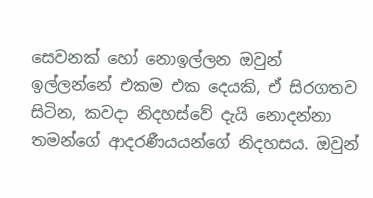සෙවනක් හෝ නොඉල්ලන ඔවුන් ඉල්ලන්නේ එකම එක දෙයකි, ඒ සිරගතව සිටින, කවදා නිදහස්වේ දැයි නොදන්නා තමන්ගේ ආදරණීයයන්ගේ නිදහසය. ඔවුන්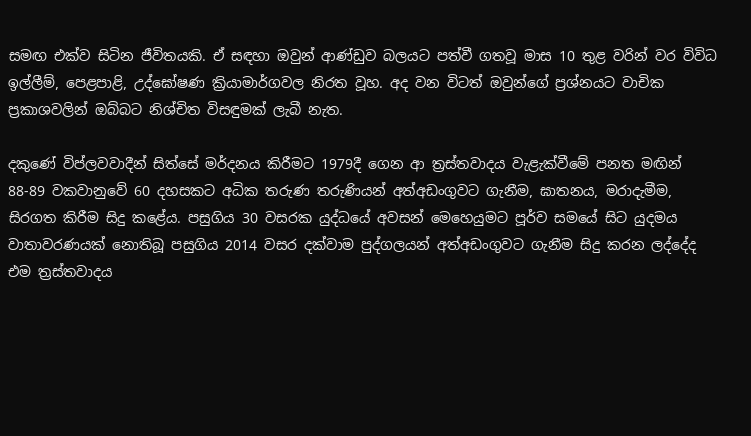සමඟ එක්ව සිටින ජීවිතයකි. ඒ සඳහා ඔවුන් ආණ්ඩුව බලයට පත්වී ගතවූ මාස 10 තුළ වරින් වර විවිධ ඉල්ලීම්, පෙළපාළි, උද්ඝෝෂණ ක්‍රියාමාර්ගවල නිරත වූහ. අද වන විටත් ඔවුන්ගේ ප්‍රශ්නයට වාචික ප්‍රකාශවලින් ඔබ්බට නිශ්චිත විසඳුමක් ලැබී නැත.

දකුණේ විප්ලවවාදීන් සිත්සේ මර්දනය කිරීමට 1979දී ගෙන ආ ත්‍රස්තවාදය වැළැක්වීමේ පනත මඟින් 88-89 වකවානුවේ 60 දහසකට අධික තරුණ තරුණියන් අත්අඩංගුවට ගැනීම, ඝාතනය, මරාදැමීම, සිරගත කිරීම සිදු කළේය. පසුගිය 30 වසරක යුද්ධයේ අවසන් මෙහෙයුමට පූර්ව සමයේ සිට යුදමය වාතාවරණයක් නොතිබූ පසුගිය 2014 වසර දක්වාම පුද්ගලයන් අත්අඩංගුවට ගැනීම සිදු කරන ලද්දේද එම ත්‍රස්තවාදය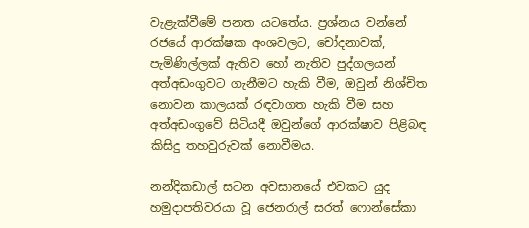වැළැක්වීමේ පනත යටතේය. ප්‍රශ්නය වන්නේ රජයේ ආරක්ෂක අංශවලට, චෝදනාවක්, පැමිණිල්ලක් ඇතිව හෝ නැතිව පුද්ගලයන් අත්අඩංගුවට ගැනීමට හැකි වීම, ඔවුන් නිශ්චිත නොවන කාලයක් රඳවාගත හැකි වීම සහ අත්අඩංගුවේ සිටියදී ඔවුන්ගේ ආරක්ෂාව පිළිබඳ කිසිදු තහවුරුවක් නොවීමය.

නන්දිකඩාල් සටන අවසානයේ එවකට යුද හමුදාපතිවරයා වූ ජෙනරාල් සරත් ෆොන්සේකා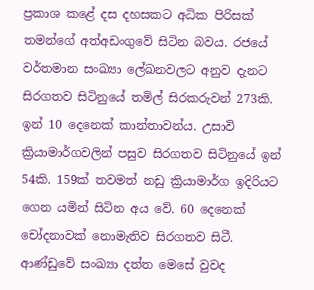ප්‍රකාශ කළේ දස දහසකට අධික පිරිසක් තමන්ගේ අත්අඩංගුවේ සිටින බවය. රජයේ වර්තමාන සංඛ්‍යා ලේඛනවලට අනුව දැනට සිරගතව සිටිනුයේ තමිල් සිරකරුවන් 273කි. ඉන් 10 දෙනෙක් කාන්තාවන්ය. උසාවි ක්‍රියාමාර්ගවලින් පසුව සිරගතව සිටිනුයේ ඉන් 54කි. 159ක් තවමත් නඩු ක්‍රියාමාර්ග ඉදිරියට ගෙන යමින් සිටින අය වේ. 60 දෙනෙක් චෝදනාවක් නොමැතිව සිරගතව සිටී. ආණ්ඩුවේ සංඛ්‍යා දත්ත මෙසේ වුවද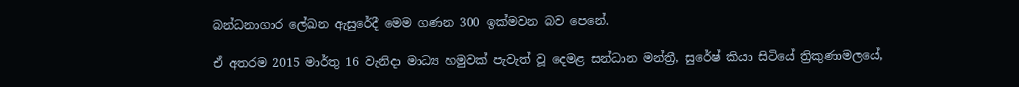බන්ධනාගාර ලේඛන ඇසුරේදී මෙම ගණන 300 ඉක්මවන බව පෙනේ.

ඒ අතරම 2015 මාර්තු 16 වැනිදා මාධ්‍ය හමුවක් පැවැත් වූ දෙමළ සන්ධාන මන්ත්‍රී, සුරේෂ් කියා සිටියේ ත්‍රිකුණාමලයේ,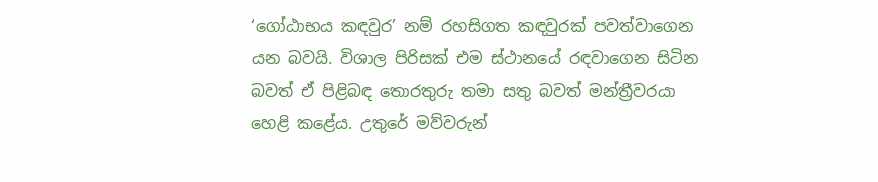‘ගෝඨාභය කඳවුර’ නම් රහසිගත කඳවුරක් පවත්වාගෙන යන බවයි. විශාල පිරිසක් එම ස්ථානයේ රඳවාගෙන සිටින බවත් ඒ පිළිබඳ තොරතුරු තමා සතු බවත් මන්ත්‍රීවරයා හෙළි කළේය. උතුරේ මව්වරුන්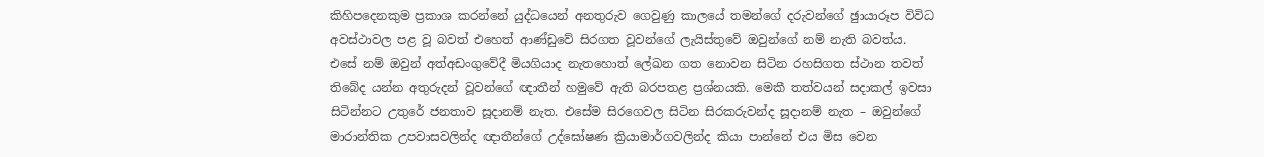කිහිපදෙනකුම ප්‍රකාශ කරන්නේ යුද්ධයෙන් අනතුරුව ගෙවුණු කාලයේ තමන්ගේ දරුවන්ගේ ඡුායාරූප විවිධ අවස්ථාවල පළ වූ බවත් එහෙත් ආණ්ඩුවේ සිරගත වූවන්ගේ ලැයිස්තුවේ ඔවුන්ගේ නම් නැති බවත්ය. එසේ නම් ඔවුන් අත්අඩංගුවේදී මියගියාද නැතහොත් ලේඛන ගත නොවන සිටින රහසිගත ස්ථාන තවත් තිබේද යන්න අතුරුදන් වූවන්ගේ ඥාතීන් හමුවේ ඇති බරපතළ ප්‍රශ්නයකි. මෙකී තත්වයන් සදාකල් ඉවසා සිටින්නට උතුරේ ජනතාව සූදානම් නැත. එසේම සිරගෙවල සිටින සිරකරුවන්ද සූදානම් නැත – ඔවුන්ගේ මාරාන්තික උපවාසවලින්ද ඥාතීන්ගේ උද්ඝෝෂණ ක්‍රියාමාර්ගවලින්ද කියා පාන්නේ එය මිස වෙන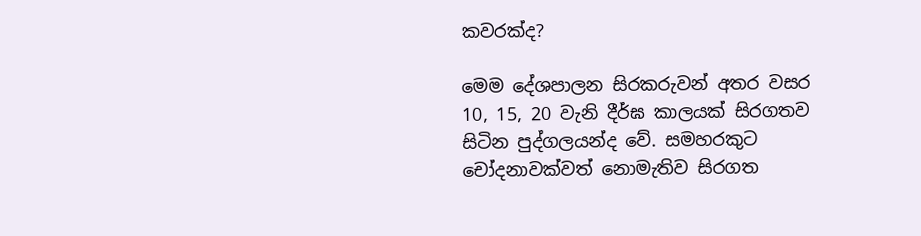කවරක්ද?

මෙම දේශපාලන සිරකරුවන් අතර වසර 10, 15, 20 වැනි දීර්ඝ කාලයක් සිරගතව සිටින පුද්ගලයන්ද වේ. සමහරකුට චෝදනාවක්වත් නොමැතිව සිරගත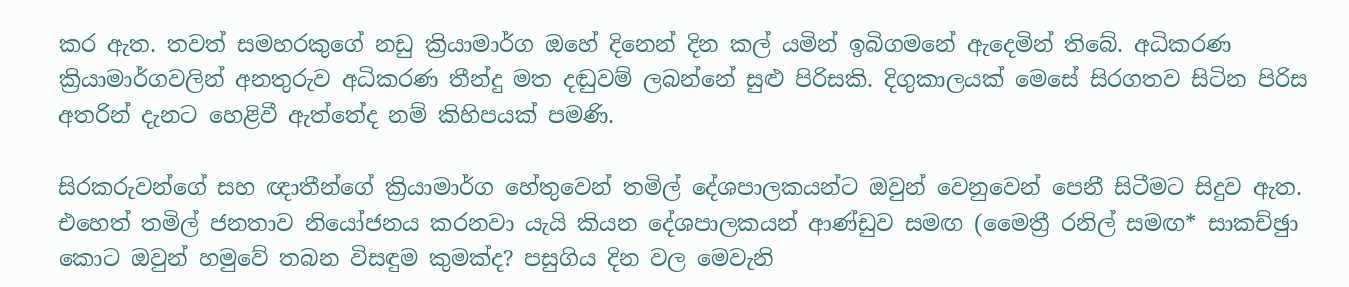කර ඇත. තවත් සමහරකුගේ නඩු ක්‍රියාමාර්ග ඔහේ දිනෙන් දින කල් යමින් ඉබිගමනේ ඇදෙමින් තිබේ. අධිකරණ ක්‍රියාමාර්ගවලින් අනතුරුව අධිකරණ තීන්දු මත දඬුවම් ලබන්නේ සුළු පිරිසකි. දිගුකාලයක් මෙසේ සිරගතව සිටින පිරිස අතරින් දැනට හෙළිවී ඇත්තේද නම් කිහිපයක් පමණි.

සිරකරුවන්ගේ සහ ඥාතීන්ගේ ක්‍රියාමාර්ග හේතුවෙන් තමිල් දේශපාලකයන්ට ඔවුන් වෙනුවෙන් පෙනී සිටීමට සිදුව ඇත. එහෙත් තමිල් ජනතාව නියෝජනය කරනවා යැයි කියන දේශපාලකයන් ආණ්ඩුව සමඟ (මෛත්‍රී රනිල් සමඟ* සාකච්ඡුා කොට ඔවුන් හමුවේ තබන විසඳුම කුමක්ද? පසුගිය දින වල මෙවැනි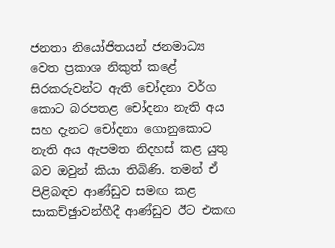ජනතා නියෝජිතයන් ජනමාධ්‍ය වෙත ප්‍රකාශ නිකුත් කළේ සිරකරුවන්ට ඇති චෝදනා වර්ග කොට බරපතළ චෝදනා නැති අය සහ දැනට චෝදනා ගොනුකොට නැති අය ඇපමත නිදහස් කළ යුතු බව ඔවුන් කියා තිබිණි. තමන් ඒ පිළිබඳව ආණ්ඩුව සමඟ කළ සාකච්ඡුාවන්හීදී ආණ්ඩුව ඊට එකඟ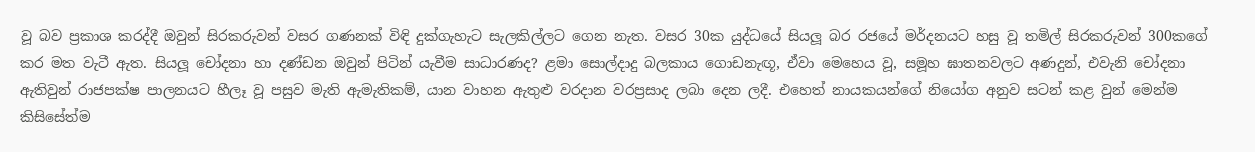වූ බව ප්‍රකාශ කරද්දී ඔවුන් සිරකරුවන් වසර ගණනක් විඳි දුක්ගැහැට සැලකිල්ලට ගෙන නැත. වසර 30ක යුද්ධයේ සියලූ බර රජයේ මර්දනයට හසු වූ තමිල් සිරකරුවන් 300කගේ කර මත වැටී ඇත. සියලූ චෝදනා හා දණ්ඩන ඔවුන් පිටින් යැවීම සාධාරණද? ළමා සොල්දාදු බලකාය ගොඩනැඟූ, ඒවා මෙහෙය වූ, සමූහ ඝාතනවලට අණදුන්, එවැනි චෝදනා ඇතිවුන් රාජපක්ෂ පාලනයට හීලෑ වූ පසුව මැති ඇමැතිකම්, යාන වාහන ඇතුළු වරදාන වරප්‍රසාද ලබා දෙන ලදී. එහෙත් නායකයන්ගේ නියෝග අනුව සටන් කළ වුන් මෙන්ම කිසිසේත්ම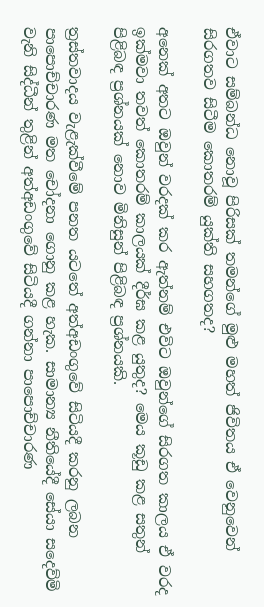ඒවාට සම්බන්ධ නොවූ පිරිසක් තමන්ගේ මුළු මහත් ජිවිතය ඒ වෙනුවෙන් සිරගතව සිටීම කොතරම් යුක්ති සහගතද?

අනෙක් අතට ඔවුන් වරදක් කර ඇත්නම් එවිට ඔවුන්ගේ සිරගත කාලය ඒ වරද ඉක්මවා තවත් කොතරම් කාලයක් දීර්ඝ කළ යුතුද? මෙය කූඩු කළ සතුන් පිළිබඳ ප්‍රශ්නයක් නොව මිනිසුන් පිළිබඳ ප්‍රශ්නයකි.

ත්‍රස්තවාදය වැළැක්වීමේ පනත යටතේ අත්අඩංගුවේ සිටියදී කරනු ලබන පාපොච්චාරණ මත චෝදනා ගොනු කළ හැක. සාමාන්‍ය නීතියේදී සේයා සදෙව්මි වැනි සිද්ධීන් තුළින් අත්අඩංගුවේ සිටියදී ගන්නා පාපොච්චාරණ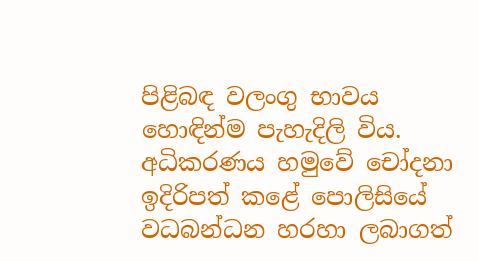පිළිබඳ වලංගු භාවය හොඳින්ම පැහැදිලි විය. අධිකරණය හමුවේ චෝදනා ඉදිරිපත් කළේ පොලිසියේ වධබන්ධන හරහා ලබාගත්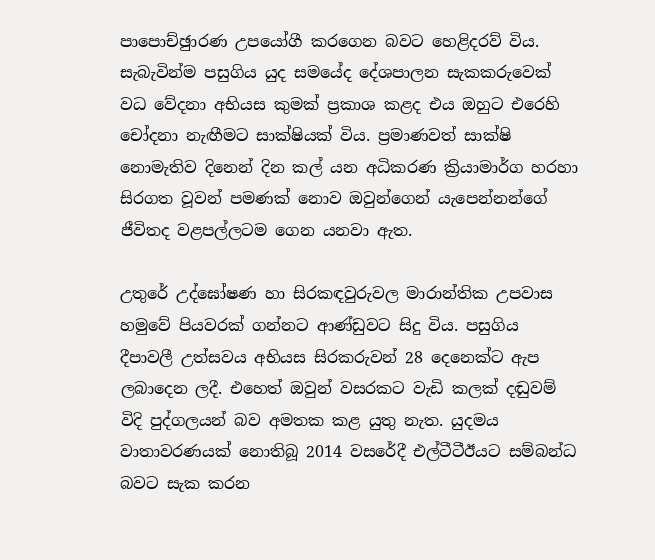පාපොච්ඡුාරණ උපයෝගී කරගෙන බවට හෙළිදරව් විය. සැබැවින්ම පසුගිය යුද සමයේද දේශපාලන සැකකරුවෙක් වධ වේදනා අභියස කුමක් ප්‍රකාශ කළද එය ඔහුට එරෙහි චෝදනා නැඟීමට සාක්ෂියක් විය. ප්‍රමාණවත් සාක්ෂි නොමැතිව දිනෙන් දින කල් යන අධිකරණ ක්‍රියාමාර්ග හරහා සිරගත වූවන් පමණක් නොව ඔවුන්ගෙන් යැපෙන්නන්ගේ ජීවිතද වළපල්ලටම ගෙන යනවා ඇත.

උතුරේ උද්ඝෝෂණ හා සිරකඳවුරුවල මාරාන්තික උපවාස හමුවේ පියවරක් ගන්නට ආණ්ඩුවට සිදු විය. පසුගිය දීපාවලී උත්සවය අභියස සිරකරුවන් 28 දෙනෙක්ට ඇප ලබාදෙන ලදී. එහෙත් ඔවුන් වසරකට වැඩි කලක් දඬුවම් විදි පුද්ගලයන් බව අමතක කළ යුතු නැත. යුදමය වාතාවරණයක් නොතිබූ 2014 වසරේදී එල්ටීටීඊයට සම්බන්ධ බවට සැක කරන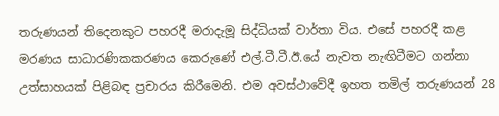තරුණයන් තිදෙනකුට පහරදී මරාදැමූ සිද්ධියක් වාර්තා විය. එසේ පහරදී කළ මරණය සාධාරණිකකරණය කෙරුණේ එල්.ටී.ටී.ඊ.යේ නැවත නැඟිටීමට ගන්නා උත්සාහයක් පිළිබඳ ප්‍රචාරය කිරීමෙනි. එම අවස්ථාවේදී ඉහත තමිල් තරුණයන් 28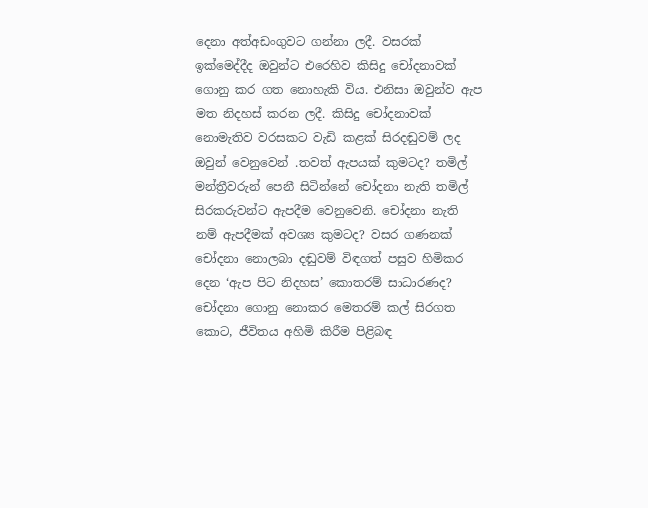දෙනා අත්අඩංගුවට ගන්නා ලදී. වසරක් ඉක්මෙද්දීද ඔවුන්ට එරෙහිව කිසිදු චෝදනාවක් ගොනු කර ගත නොහැකි විය. එනිසා ඔවුන්ව ඇප මත නිදහස් කරන ලදී. කිසිදු චෝදනාවක් නොමැතිව වරසකට වැඩි කළක් සිරදඬුවම් ලද ඔවුන් වෙනුවෙන් .තවත් ඇපයක් කුමටද? තමිල් මන්ත්‍රීවරුන් පෙනී සිටින්නේ චෝදනා නැති තමිල් සිරකරුවන්ට ඇපදීම වෙනුවෙනි. චෝදනා නැති නම් ඇපදීමක් අවශ්‍ය කුමටද? වසර ගණනක් චෝදනා නොලබා දඬුවම් විඳගත් පසුව හිමිකර දෙන ‘ඇප පිට නිදහස’ කොතරම් සාධාරණද? චෝදනා ගොනු නොකර මෙතරම් කල් සිරගත කොට, ජීවිතය අහිමි කිරීම පිළිබඳ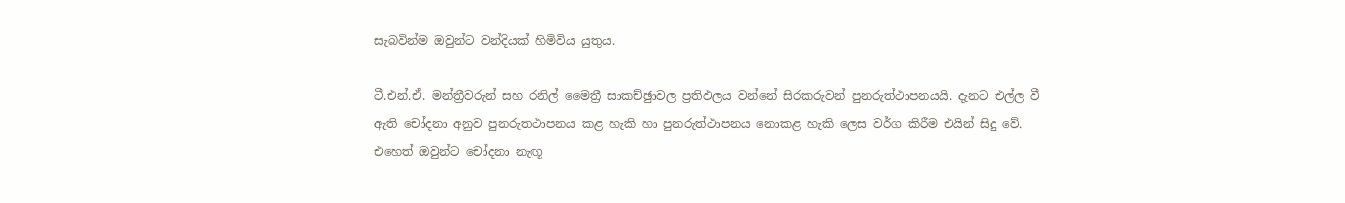සැබවින්ම ඔවුන්ට වන්දියක් හිමිවිය යුතුය.

ටී.එන්.ඒ. මන්ත්‍රීවරුන් සහ රනිල් මෛත්‍රී සාකච්ඡුාවල ප්‍රතිඵලය වන්නේ සිරකරුවන් පුනරුත්ථාපනයයි. දැනට එල්ල වී ඇති චෝදනා අනුව පුනරුතථාපනය කළ හැකි හා පුනරුත්ථාපනය නොකළ හැකි ලෙස වර්ග කිරීම එයින් සිදු වේ. එහෙත් ඔවුන්ට චෝදනා නැඟූ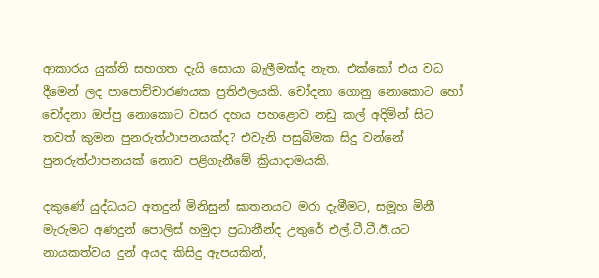ආකාරය යුක්ති සහගත දැයි සොයා බැලීමක්ද නැත. එක්කෝ එය වධ දීමෙන් ලද පාපොච්චාරණයක ප්‍රතිඵලයකි. චෝදනා ගොනු නොකොට හෝ චෝදනා ඔප්පු නොකොට වසර දහය පහළොව නඩු කල් අදිමින් සිට තවත් කුමන පුනරුත්ථාපනයක්ද? එවැනි පසුබිමක සිදු වන්නේ පුනරුත්ථාපනයක් නොව පළිගැනීමේ ක්‍රියාදාමයකි.

දකුණේ යුද්ධයට අතදුන් මිනිසුන් ඝාතනයට මරා දැමීමට, සමූහ මිනී මැරුමට අණදුන් පොලිස් හමුදා ප්‍රධානීන්ද උතුරේ එල්.ටී.ටී.ඊ.යට නායකත්වය දුන් අයද කිසිදු ඇපයකින්,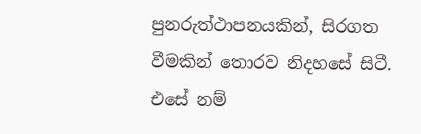පුනරුත්ථාපනයකින්, සිරගත වීමකින් තොරව නිදහසේ සිටී. එසේ නම්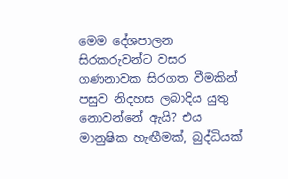මෙම දේශපාලන සිරකරුවන්ට වසර ගණනාවක සිරගත වීමකින් පසුව නිදහස ලබාදිය යුතු නොවන්නේ ඇයි? එය මානුෂික හැඟීමක්, බුද්ධියක්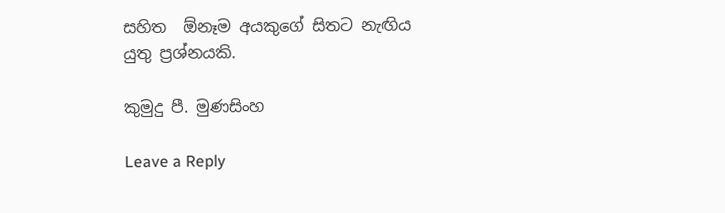සහිත  ඕනෑම අයකුගේ සිතට නැඟිය යුතු ප්‍රශ්නයකි.

කුමුදු පී. මුණසිංහ

Leave a Reply